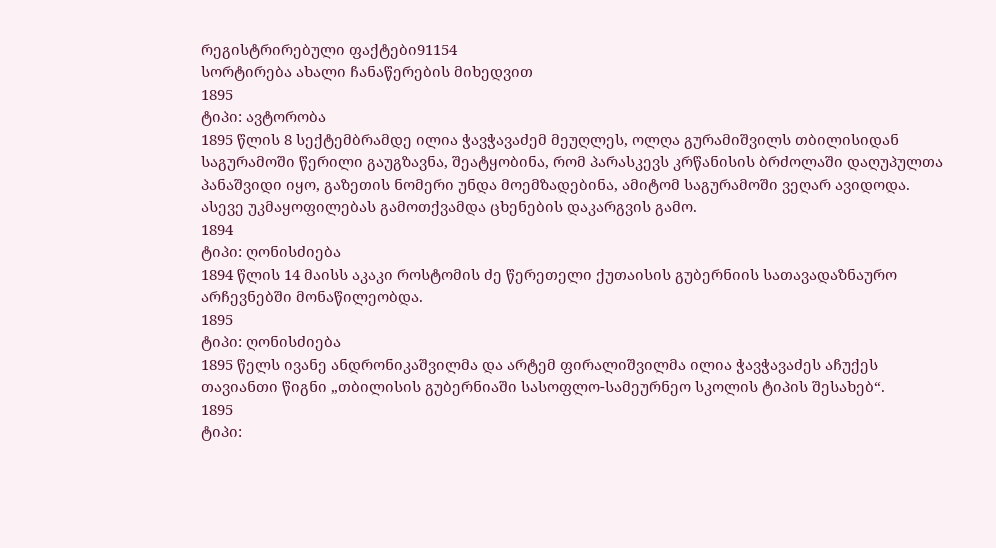რეგისტრირებული ფაქტები91154
სორტირება ახალი ჩანაწერების მიხედვით
1895
ტიპი: ავტორობა
1895 წლის 8 სექტემბრამდე ილია ჭავჭავაძემ მეუღლეს, ოლღა გურამიშვილს თბილისიდან საგურამოში წერილი გაუგზავნა, შეატყობინა, რომ პარასკევს კრწანისის ბრძოლაში დაღუპულთა პანაშვიდი იყო, გაზეთის ნომერი უნდა მოემზადებინა, ამიტომ საგურამოში ვეღარ ავიდოდა. ასევე უკმაყოფილებას გამოთქვამდა ცხენების დაკარგვის გამო.
1894
ტიპი: ღონისძიება
1894 წლის 14 მაისს აკაკი როსტომის ძე წერეთელი ქუთაისის გუბერნიის სათავადაზნაურო არჩევნებში მონაწილეობდა.
1895
ტიპი: ღონისძიება
1895 წელს ივანე ანდრონიკაშვილმა და არტემ ფირალიშვილმა ილია ჭავჭავაძეს აჩუქეს თავიანთი წიგნი „თბილისის გუბერნიაში სასოფლო-სამეურნეო სკოლის ტიპის შესახებ“.
1895
ტიპი: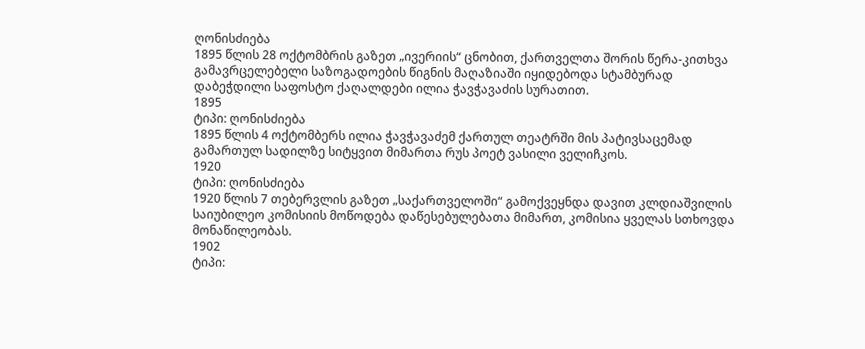ღონისძიება
1895 წლის 28 ოქტომბრის გაზეთ „ივერიის“ ცნობით, ქართველთა შორის წერა-კითხვა გამავრცელებელი საზოგადოების წიგნის მაღაზიაში იყიდებოდა სტამბურად დაბეჭდილი საფოსტო ქაღალდები ილია ჭავჭავაძის სურათით.
1895
ტიპი: ღონისძიება
1895 წლის 4 ოქტომბერს ილია ჭავჭავაძემ ქართულ თეატრში მის პატივსაცემად გამართულ სადილზე სიტყვით მიმართა რუს პოეტ ვასილი ველიჩკოს.
1920
ტიპი: ღონისძიება
1920 წლის 7 თებერვლის გაზეთ „საქართველოში“ გამოქვეყნდა დავით კლდიაშვილის საიუბილეო კომისიის მოწოდება დაწესებულებათა მიმართ, კომისია ყველას სთხოვდა მონაწილეობას.
1902
ტიპი: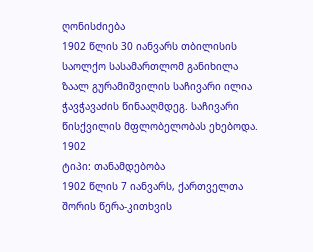ღონისძიება
1902 წლის 30 იანვარს თბილისის საოლქო სასამართლომ განიხილა ზაალ გურამიშვილის საჩივარი ილია ჭავჭავაძის წინააღმდეგ. საჩივარი წისქვილის მფლობელობას ეხებოდა.
1902
ტიპი: თანამდებობა
1902 წლის 7 იანვარს, ქართველთა შორის წერა-კითხვის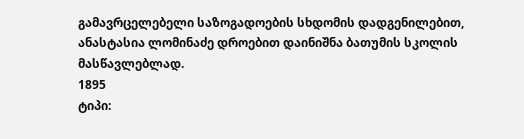გამავრცელებელი საზოგადოების სხდომის დადგენილებით, ანასტასია ლომინაძე დროებით დაინიშნა ბათუმის სკოლის მასწავლებლად.
1895
ტიპი: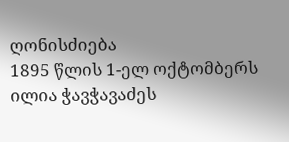ღონისძიება
1895 წლის 1-ელ ოქტომბერს ილია ჭავჭავაძეს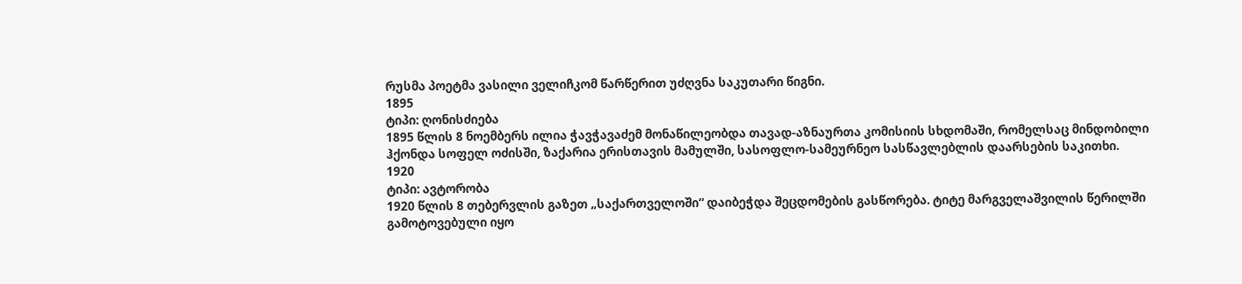რუსმა პოეტმა ვასილი ველიჩკომ წარწერით უძღვნა საკუთარი წიგნი.
1895
ტიპი: ღონისძიება
1895 წლის 8 ნოემბერს ილია ჭავჭავაძემ მონაწილეობდა თავად-აზნაურთა კომისიის სხდომაში, რომელსაც მინდობილი ჰქონდა სოფელ ოძისში, ზაქარია ერისთავის მამულში, სასოფლო-სამეურნეო სასწავლებლის დაარსების საკითხი.
1920
ტიპი: ავტორობა
1920 წლის 8 თებერვლის გაზეთ „საქართველოში“ დაიბეჭდა შეცდომების გასწორება. ტიტე მარგველაშვილის წერილში გამოტოვებული იყო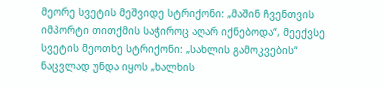მეორე სვეტის მეშვიდე სტრიქონი: „მაშინ ჩვენთვის იმპორტი თითქმის საჭიროც აღარ იქნებოდა“, მეექვსე სვეტის მეოთხე სტრიქონი: „სახლის გამოკვების“ ნაცვლად უნდა იყოს „ხალხის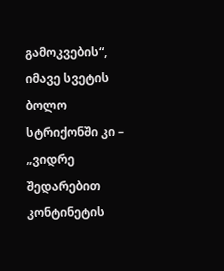გამოკვების“, იმავე სვეტის ბოლო სტრიქონში კი – „ვიდრე შედარებით კონტინეტის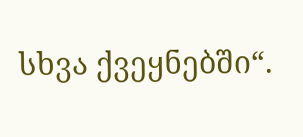სხვა ქვეყნებში“.